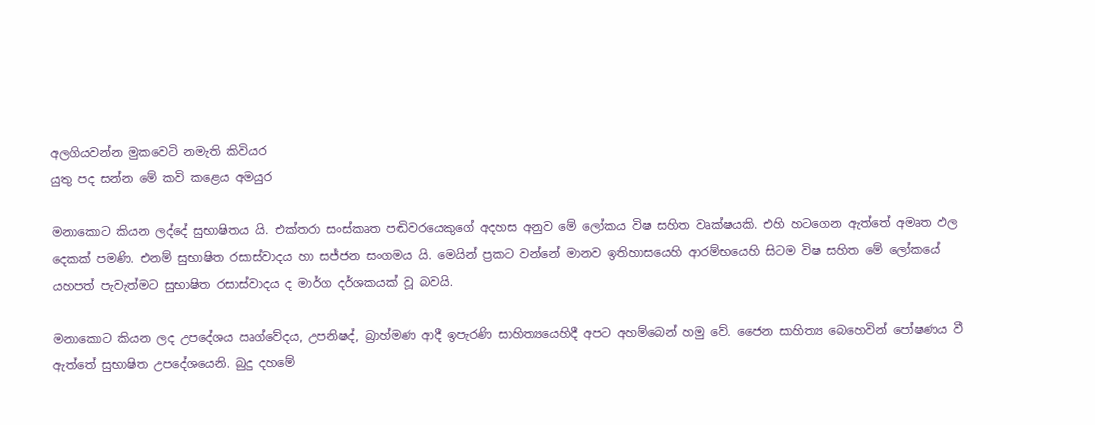අලගියවන්න මුකවෙටි නමැති කිවියර
යුතු පද සන්න මේ කවි කළෙය අමයුර

මනාකොට කියන ලද්දේ සුභාෂිතය යි. එක්තරා සංස්කෘත පඬිවරයෙකුගේ අදහස අනුව මේ ලෝකය විෂ සහිත වෘක්ෂයකි. එහි හටගෙන ඇත්තේ අමෘත ඵල දෙකක් පමණි. එනම් සුභාෂිත රසාස්වාදය හා සජ්ජන සංගමය යි. මෙයින් ප්‍රකට වන්නේ මානව ඉතිහාසයෙහි ආරම්භයෙහි සිටම විෂ සහිත මේ ලෝකයේ යහපත් පැවැත්මට සුභාෂිත රසාස්වාදය ද මාර්ග දර්ශකයක් වූ බවයි.

මනාකොට කියන ලද උපදේශය ඍග්වේදය, උපනිෂද්, බ්‍රාහ්මණ ආදී ඉපැරණි සාහිත්‍යයෙහිදී අපට අහම්බෙන් හමු වේ. ජෛන සාහිත්‍ය බෙහෙවින් පෝෂණය වී ඇත්තේ සුභාෂිත උපදේශයෙනි. බුදු දහමේ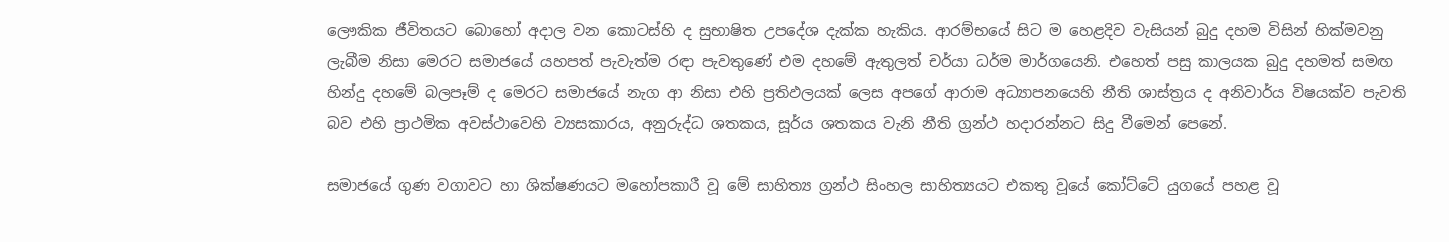ලෞකික ජීවිතයට බොහෝ අදාල වන කොටස්හි ද සුභාෂිත උපදේශ දැක්ක හැකිය. ආරම්භයේ සිට ම හෙළදිව වැසියන් බුදු දහම විසින් හික්මවනු ලැබීම නිසා මෙරට සමාජයේ යහපත් පැවැත්ම රඳා පැවතුණේ එම දහමේ ඇතුලත් චර්යා ධර්ම මාර්ගයෙනි. එහෙත් පසු කාලයක බුදු දහමත් සමඟ හින්දු දහමේ බලපෑම් ද මෙරට සමාජයේ නැග ආ නිසා එහි ප්‍රතිඵලයක් ලෙස අපගේ ආරාම අධ්‍යාපනයෙහි නීති ශාස්ත්‍රය ද අනිවාර්ය විෂයක්ව පැවති බව එහි ප්‍රාථමික අවස්ථාවෙහි ව්‍යසකාරය, අනුරුද්ධ ශතකය, සූර්ය ශතකය වැනි නීති ග්‍රන්ථ හදාරන්නට සිදු වීමෙන් පෙනේ.

සමාජයේ ගුණ වගාවට හා ශික්ෂණයට මහෝපකාරී වූ මේ සාහිත්‍ය ග්‍රන්ථ සිංහල සාහිත්‍යයට එකතු වූයේ කෝට්ටේ යුගයේ පහළ වූ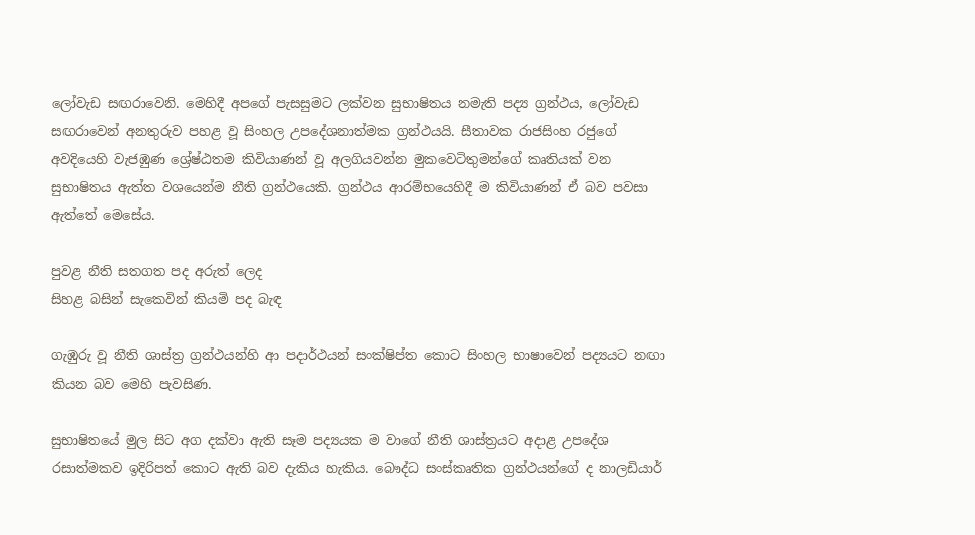ලෝවැඩ සඟරාවෙනි. මෙහිදී අපගේ පැසසුමට ලක්වන සුභාෂිතය නමැති පද්‍ය ග්‍රන්ථය, ලෝවැඩ සඟරාවෙන් අනතුරුව පහළ වූ සිංහල උපදේශනාත්මක ග්‍රන්ථයයි. සීතාවක රාජසිංහ රජුගේ අවදියෙහි වැජඹුණ ශ්‍රේෂ්ඨතම කිවියාණන් වූ අලගියවන්න මුකවෙටිතුමන්ගේ කෘතියක් වන සුභාෂිතය ඇත්ත වශයෙන්ම නීති ග්‍රන්ථයෙකි. ග්‍රන්ථය ආරම්භයෙහිදී ම කිවියාණන් ඒ බව පවසා ඇත්තේ මෙසේය.

පුවළ නීති සතගත පද අරුත් ලෙද
සිහළ බසින් සැකෙවින් කියමි පද බැඳ

ගැඹුරු වූ නීති ශාස්ත්‍ර ග්‍රන්ථයන්හි ආ පදාර්ථයන් සංක්ෂිප්ත කොට සිංහල භාෂාවෙන් පද්‍යයට නඟා කියන බව මෙහි පැවසිණ.

සුභාෂිතයේ මුල සිට අග දක්වා ඇති සෑම පද්‍යයක ම වාගේ නීති ශාස්ත්‍රයට අදාළ උපදේශ රසාත්මකව ඉදිරිපත් කොට ඇති බව දැකිය හැකිය. බෞද්ධ සංස්කෘතික ග්‍රන්ථයන්ගේ ද නාලඩියාර්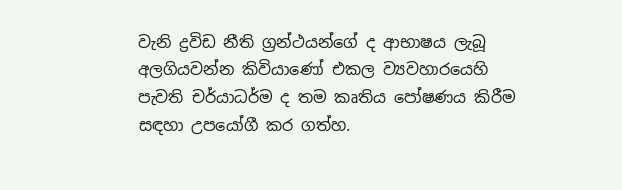වැනි ද්‍රවිඩ නීති ග්‍රන්ථයන්ගේ ද ආභාෂය ලැබූ අලගියවන්න කිවියාණෝ එකල ව්‍යවහාරයෙහි පැවති චර්යාධර්ම ද තම කෘතිය පෝෂණය කිරීම සඳහා උපයෝගී කර ගත්හ.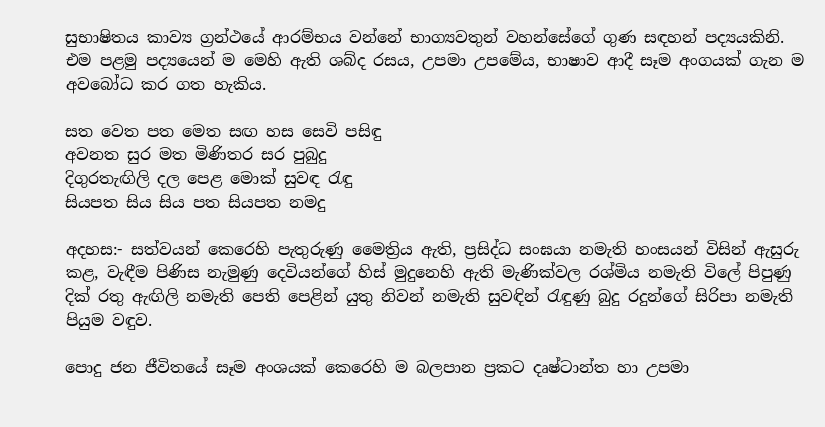සුභාෂිතය කාව්‍ය ග්‍රන්ථයේ ආරම්භය වන්නේ භාග්‍යවතුන් වහන්සේගේ ගුණ සඳහන් පද්‍යයකිනි. එම පළමු පද්‍යයෙන් ම මෙහි ඇති ශබ්ද රසය, උපමා උපමේය, භාෂාව ආදී සෑම අංගයක් ගැන ම අවබෝධ කර ගත හැකිය.

සත වෙත පත මෙත සඟ හස සෙවි පසිඳු
අවනත සුර මත මිණිතර සර පුබුදු
දිගුරතැඟිලි දල පෙළ මොක් සුවඳ රැඳු
සියපත සිය සිය පත සියපත නමදු

අදහස:- සත්වයන් කෙරෙහි පැතුරුණු මෛත්‍රිය ඇති, ප්‍රසිද්ධ සංඝයා නමැති හංසයන් විසින් ඇසුරු කළ, වැඳීම පිණිස නැමුණු දෙවියන්ගේ හිස් මුදුනෙහි ඇති මැණික්වල රශ්මිය නමැති විලේ පිපුණු දික් රතු ඇඟිලි නමැති පෙති පෙළින් යුතු නිවන් නමැති සුවඳින් රැඳුණු බුදු රදුන්ගේ සිරිපා නමැති පියුම වඳුව.

පොදු ජන ජීවිතයේ සෑම අංශයක් කෙරෙහි ම බලපාන ප්‍රකට දෘෂ්ටාන්ත හා උපමා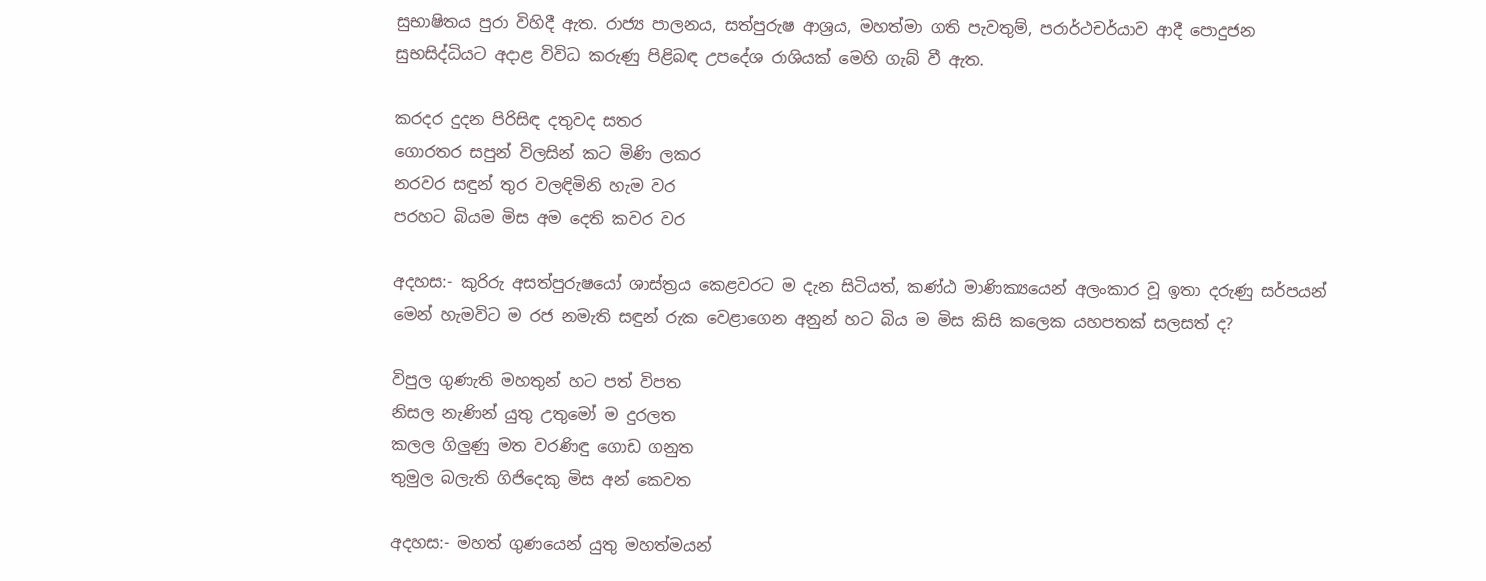සුභාෂිතය පුරා විහිදී ඇත. රාජ්‍ය පාලනය, සත්පුරුෂ ආශ්‍රය, මහත්මා ගති පැවතුම්, පරාර්ථචර්යාව ආදී පොදුජන සුභසිද්ධියට අදාළ විවිධ කරුණු පිළිබඳ උපදේශ රාශියක් මෙහි ගැබ් වී ඇත.

කරදර දුදන පිරිසිඳ දතුවද සතර
ගොරතර සපුන් විලසින් කට මිණි ලකර
නරවර සඳුන් තුර වලඳිමිනි හැම වර
පරහට බියම මිස අම දෙති කවර වර

අදහස:- කුරිරු අසත්පුරුෂයෝ ශාස්ත්‍රය කෙළවරට ම දැන සිටියත්, කණ්ඨ මාණික්‍යයෙන් අලංකාර වූ ඉතා දරුණු සර්පයන් මෙන් හැමවිට ම රජ නමැති සඳුන් රුක වෙළාගෙන අනුන් හට බිය ම මිස කිසි කලෙක යහපතක් සලසත් ද?

විපුල ගුණැති මහතුන් හට පත් විපත
නිසල නැණින් යුතු උතුමෝ ම දුරලත
කලල ගිලුණු මත වරණිඳු ගොඩ ගනුත
තුමුල බලැති ගිජිදෙකු මිස අන් කෙවත

අදහස:- මහත් ගුණයෙන් යුතු මහත්මයන්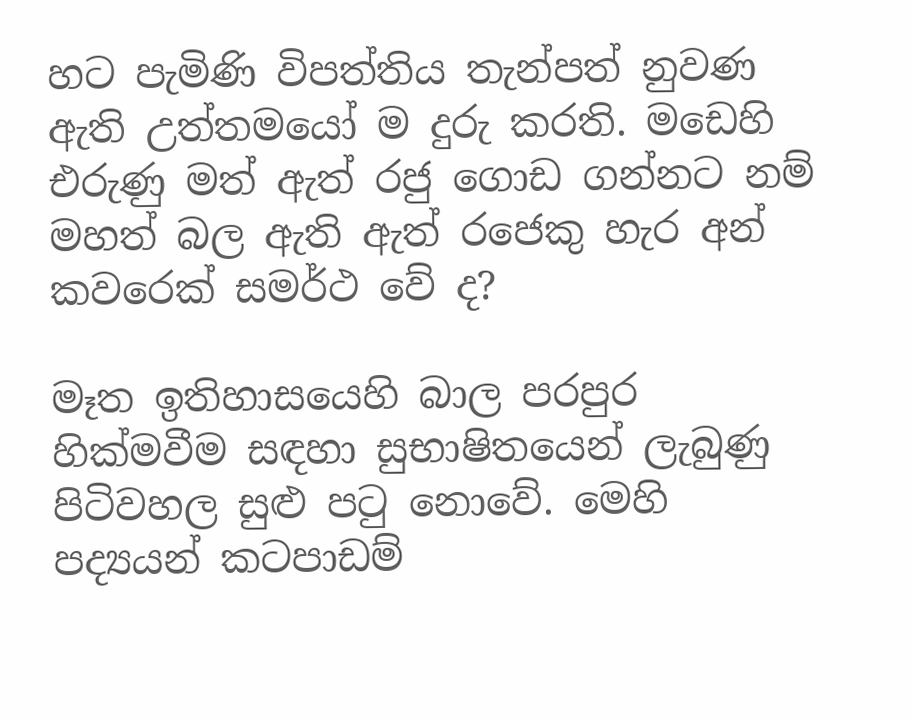හට පැමිණි විපත්තිය තැන්පත් නුවණ ඇති උත්තමයෝ ම දුරු කරති. මඩෙහි එරුණු මත් ඇත් රජු ගොඩ ගන්නට නම් මහත් බල ඇති ඇත් රජෙකු හැර අන් කවරෙක් සමර්ථ වේ ද?

මෑත ඉතිහාසයෙහි බාල පරපුර හික්මවීම සඳහා සුභාෂිතයෙන් ලැබුණු පිටිවහල සුළු පටු නොවේ. මෙහි පද්‍යයන් කටපාඩම්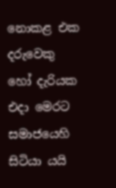නොකළ එක දරුවෙකු හෝ දැරියක එදා මෙරට සමාජයෙහි සිටියා යයි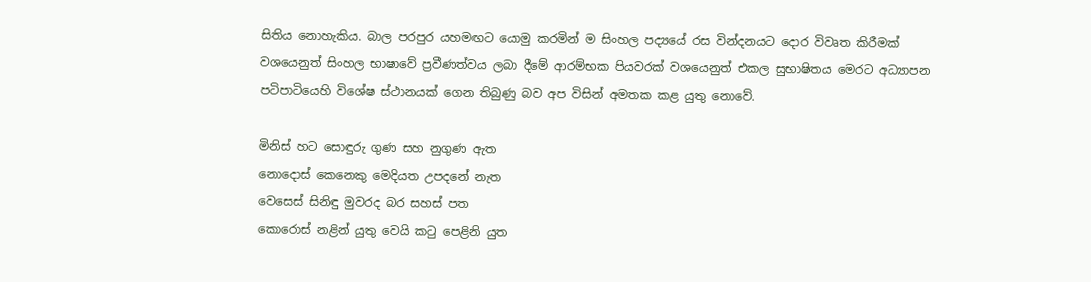සිතිය නොහැකිය. බාල පරපුර යහමඟට යොමු කරමින් ම සිංහල පද්‍යයේ රස වින්දනයට දොර විවෘත කිරීමක් වශයෙනුත් සිංහල භාෂාවේ ප්‍රවීණත්වය ලබා දීමේ ආරම්භක පියවරක් වශයෙනුත් එකල සුභාෂිතය මෙරට අධ්‍යාපන පටිපාටියෙහි විශේෂ ස්ථානයක් ගෙන තිබුණු බව අප විසින් අමතක කළ යුතු නොවේ.

මිනිස් හට සොඳුරු ගුණ සහ නුගුණ ඇත
නොදොස් කෙනෙකු මෙදියත උපදනේ නැත
වෙසෙස් සිනිඳු මුවරද බර සහස් පත
කොරොස් නළින් යුතු වෙයි කටු පෙළිනි යුත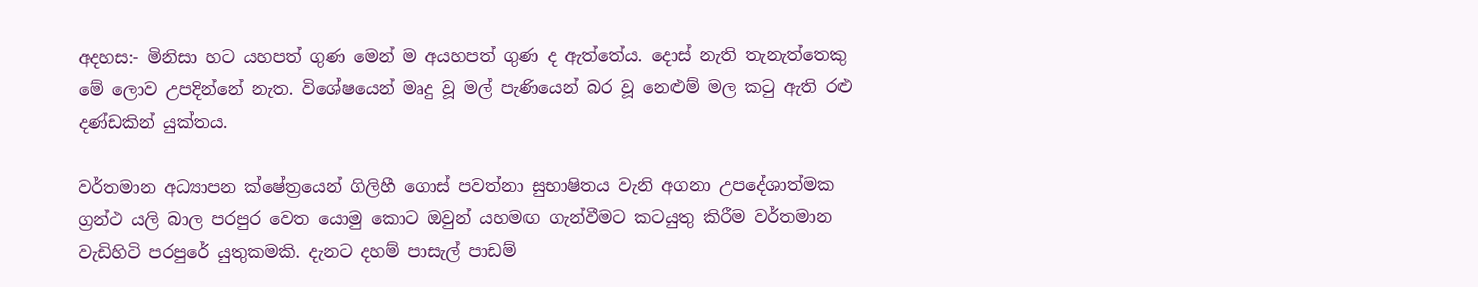අදහස:- මිනිසා හට යහපත් ගුණ මෙන් ම අයහපත් ගුණ ද ඇත්තේය. දොස් නැති තැනැත්තෙකු මේ ලොව උපදින්නේ නැත. විශේෂයෙන් මෘදු වූ මල් පැණියෙන් බර වූ නෙළුම් මල කටු ඇති රළු දණ්ඩකින් යුක්තය.

වර්තමාන අධ්‍යාපන ක්ෂේත්‍රයෙන් ගිලිහී ගොස් පවත්නා සුභාෂිතය වැනි අගනා උපදේශාත්මක ග්‍රන්ථ යලි බාල පරපුර වෙත යොමු කොට ඔවුන් යහමඟ ගැන්වීමට කටයුතු කිරීම වර්තමාන වැඩිහිටි පරපුරේ යුතුකමකි. දැනට දහම් පාසැල් පාඩම්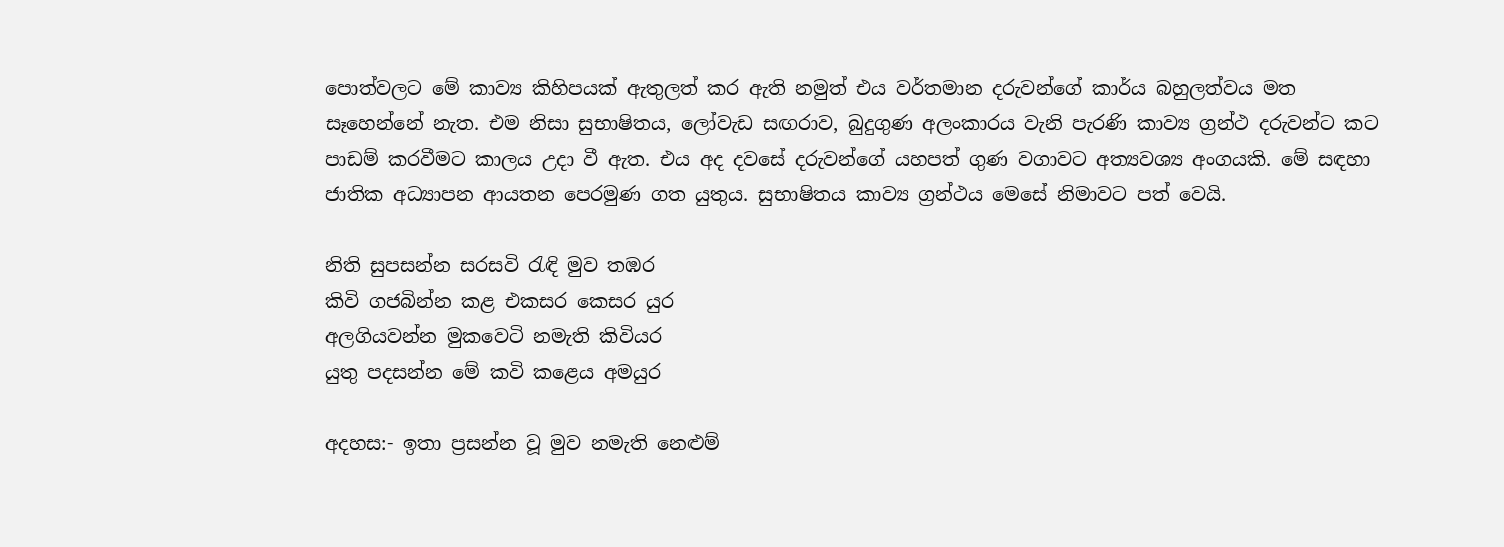පොත්වලට මේ කාව්‍ය කිහිපයක් ඇතුලත් කර ඇති නමුත් එය වර්තමාන දරුවන්ගේ කාර්ය බහුලත්වය මත සෑහෙන්නේ නැත. එම නිසා සුභාෂිතය, ලෝවැඩ සඟරාව, බුදුගුණ අලංකාරය වැනි පැරණි කාව්‍ය ග්‍රන්ථ දරුවන්ට කට පාඩම් කරවීමට කාලය උදා වී ඇත. එය අද දවසේ දරුවන්ගේ යහපත් ගුණ වගාවට අත්‍යවශ්‍ය අංගයකි. මේ සඳහා ජාතික අධ්‍යාපන ආයතන පෙරමුණ ගත යුතුය. සුභාෂිතය කාව්‍ය ග්‍රන්ථය මෙසේ නිමාවට පත් වෙයි.

නිති සුපසන්න සරසවි රැඳි මුව තඹර
කිවි ගජබින්න කළ එකසර කෙසර යුර
අලගියවන්න මුකවෙටි නමැති කිවියර
යුතු පදසන්න මේ කවි කළෙය අමයුර

අදහස:- ඉතා ප්‍රසන්න වූ මුව නමැති නෙළුම්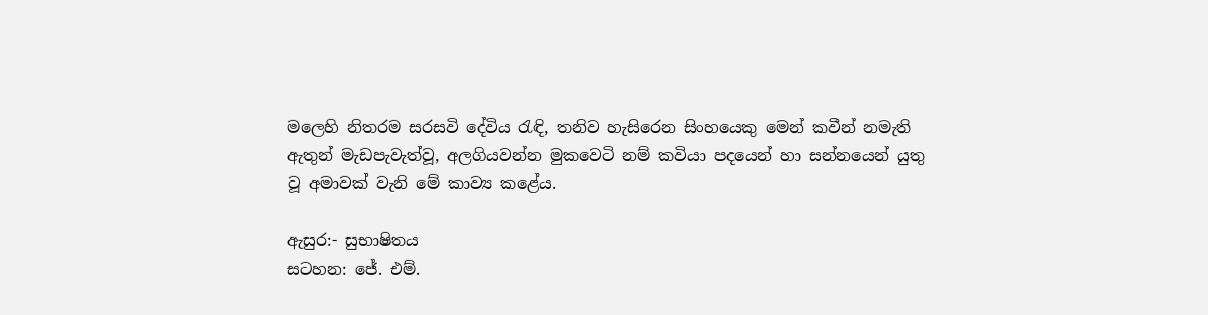මලෙහි නිතරම සරසවි දේවිය රැඳි, තනිව හැසිරෙන සිංහයෙකු මෙන් කවීන් නමැති ඇතුන් මැඩපැවැත්වූ, අලගියවන්න මුකවෙටි නම් කවියා පදයෙන් හා සන්නයෙන් යුතු වූ අමාවක් වැනි මේ කාව්‍ය කළේය.

ඇසුර:- සුභාෂිතය
සටහන: ජේ. එම්.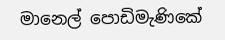මානෙල් පොඩිමැණිකේ